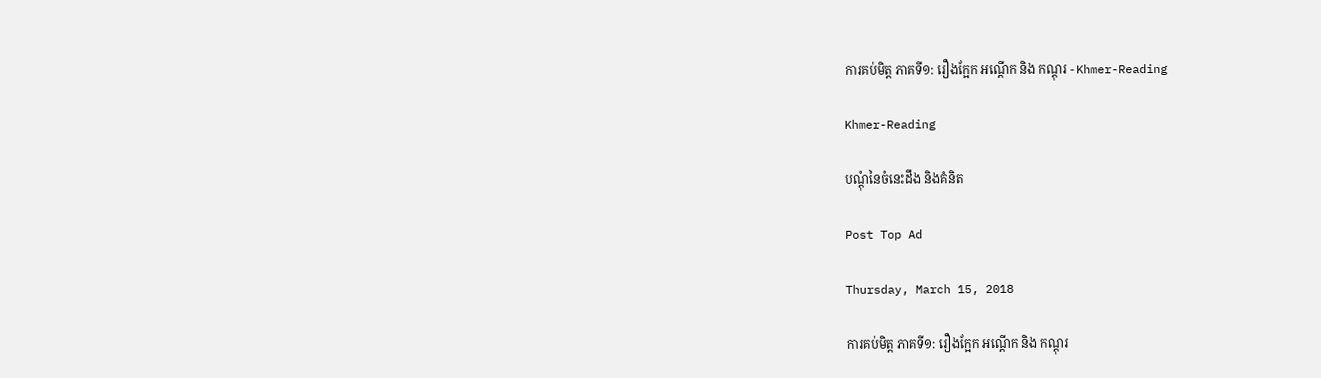ការគប់មិត្ដ ភាគទី១: រឿងក្អែក អណ្ដើក និង កណ្ដុរ - Khmer-Reading

Khmer-Reading

បណ្ដុំនៃចំនេះដឹង និងគំនិត

Post Top Ad

Thursday, March 15, 2018

ការគប់មិត្ដ ភាគទី១: រឿងក្អែក អណ្ដើក និង កណ្ដុរ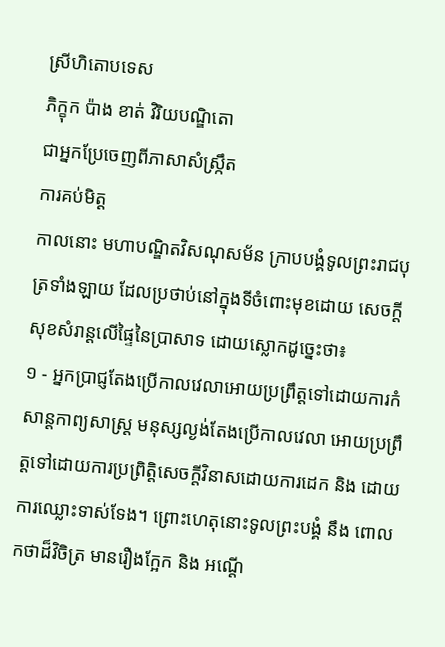ស្រីហិតោបទេស
ភិក្ខុក ប៉ាង ខាត់ វិរិយបណ្ឌិតោ
ជាអ្នកប្រែចេញពីភាសាសំស្ក្រឹត
ការគប់មិត្ដ
កាលនោះ មហាបណ្ឌិតវិសណុសម័ន ក្រាបបង្គំទូលព្រះរាជបុត្រទាំងឡាយ ដែលប្រថាប់នៅក្នុងទីចំពោះមុខដោយ សេចក្ដីសុខសំរាន្ដលើផ្ទៃនៃប្រាសាទ ដោយស្លោកដូច្នេះថា៖
១ - អ្នកប្រាជ្ញតែងប្រើកាលវេលាអោយប្រព្រឹត្ដទៅដោយការកំសាន្ដកាព្យសាស្រ្ដ មនុស្សល្ងង់តែងប្រើកាលវេលា អោយប្រព្រឹត្ដទៅដោយការប្រព្រិត្ដិសេចក្ដីវិនាសដោយការដេក និង ដោយការឈ្លោះទាស់ទែង។ ព្រោះហេតុនោះទូលព្រះបង្គំ នឹង ពោលកថាដ៏វិចិត្រ មានរឿងក្អែក និង អណ្ដើ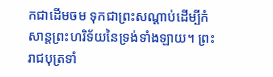កជាដើមចម ទុកជាព្រះសណ្ដាប់ដើម្បីកំសាន្ដព្រះហរិទ័យនៃទ្រង់ទាំងឡាយ។ ព្រះរាជបុត្រទាំ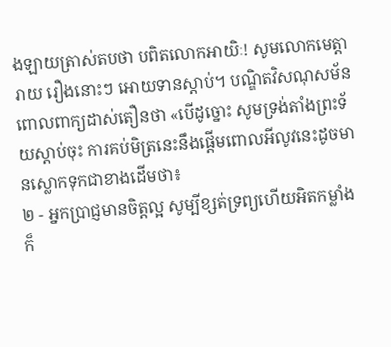ងឡាយត្រាស់តបថា បពិតលោកអាយិៈ! សូមលោកមេត្តារាយ រឿងនោះៗ អោយទានស្ដាប់។ បណ្ឌិតវិសណុសម័នពោលពាក្យដាស់តឿនថា «បើដូច្នោះ សូមទ្រង់តាំងព្រះទ័យស្ដាប់ចុះ ការគប់មិត្រនេះនឹងផ្ដើមពោលអីលូវនេះដូចមានស្លោកទុកជាខាងដើមថា៖
២ - អ្នកប្រាជ្ញមានចិត្ដល្អ សូម្បីខ្សត់ទ្រព្យហើយអិតកម្លាំង ក៏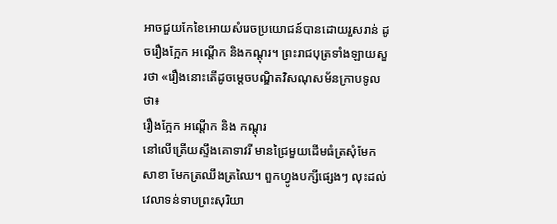អាចជួយកែខៃអោយសំរេចប្រយោជន៍បានដោយរួសរាន់ ដូចរឿងក្អែក អណ្ដើក និងកណ្ដុរ។ ព្រះរាជបុត្រទាំងឡាយសួរថា «រឿងនោះតើដូចម្ដេចបណ្ឌិតវិសណុសម័នក្រាបទូលថា៖
រឿងក្អែក អណ្ដើក និង កណ្ដុរ
នៅលើត្រើយស្ទឹងគោទាវរី មានជ្រៃមួយដើមធំត្រសុំមែកសាខា មែកត្រឈឹងត្រឈៃ។ ពួកហ្វូងបក្សីផ្សេងៗ លុះដល់វេលាទន់ទាបព្រះសុរិយា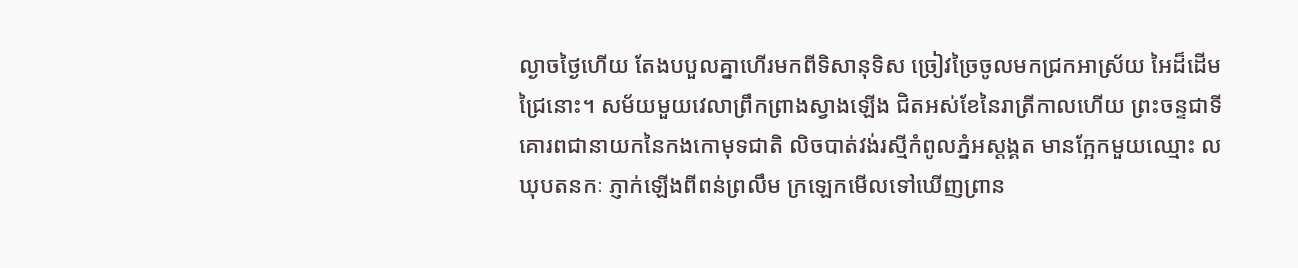ល្ងាចថ្ងៃហើយ តែងបបួលគ្នាហើរមកពីទិសានុទិស ច្រៀវច្រៃចូលមកជ្រកអាស្រ័យ អៃដ៏ដើមជ្រៃនោះ។ សម័យមួយវេលាព្រឹកព្រាងស្វាងឡើង ជិតអស់ខែនៃរាត្រីកាលហើយ ព្រះចន្ទជាទីគោរពជានាយកនៃកងកោមុទជាតិ លិចបាត់វង់រស្មីកំពូលភ្នំអស្ដង្គត មានក្អែកមួយឈ្មោះ លឃុបតនកៈ ភ្ញាក់ឡើងពីពន់ព្រលឹម ក្រឡេកមើលទៅឃើញព្រាន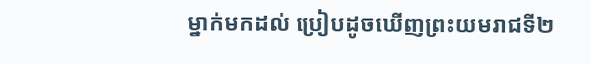ម្នាក់មកដល់ ប្រៀបដូចឃើញព្រះយមរាជទី២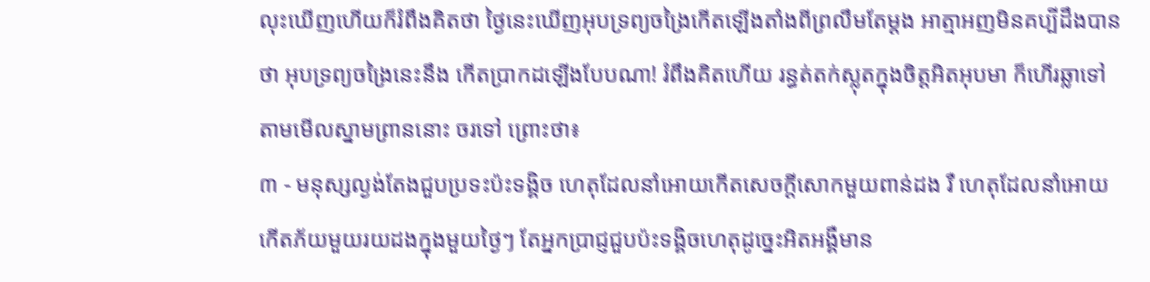លុះឃើញហើយក៏រំពឹងគិតថា ថ្ងៃនេះឃើញអុបទ្រព្យចង្រៃកើតឡើងតាំងពីព្រលឹមតែម្ដង អាត្មាអញមិនគប្បីដឹងបានថា អុបទ្រព្យចង្រៃនេះនឹង កើតប្រាកដឡើងបែបណា! រំពឹងគិតហើយ រន្ធត់តក់ស្លុតក្នុងចិត្ដអិតអុបមា ក៏ហើរឆ្លាទៅតាមមើលស្នាមព្រាននោះ ចរទៅ ព្រោះថា៖
៣ - មនុស្សល្ងង់តែងជួបប្រទះប៉ះទង្គិច ហេតុដែលនាំអោយកើតសេចក្ដីសោកមួយពាន់ដង រឺ ហេតុដែលនាំអោយ កើតភ័យមួយរយដងក្នុងមួយថ្ងៃៗ តែអ្នកប្រាជ្ញជួបប៉ះទង្គិចហេតុដូច្នេះអិតអង្គឺមាន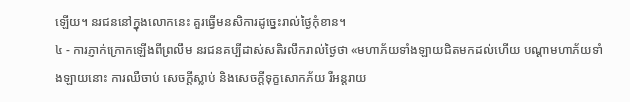ឡើយ។ នរជននៅក្នុងលោកនេះ គួរធ្វើមនសិការដូច្នេះរាល់ថ្ងៃកុំខាន។
៤ - ការភ្ញាក់ក្រោកឡើងពីព្រលឹម នរជនគប្បីដាស់សតិរលឹករាល់ថ្ងៃថា «មហាភ័យទាំងឡាយជិតមកដល់ហើយ បណ្ដាមហាភ័យទាំងឡាយនោះ ការឈឺចាប់ សេចក្ដីស្លាប់ និងសេចក្ដីទុក្ខសោកភ័យ រឺអន្ដរាយ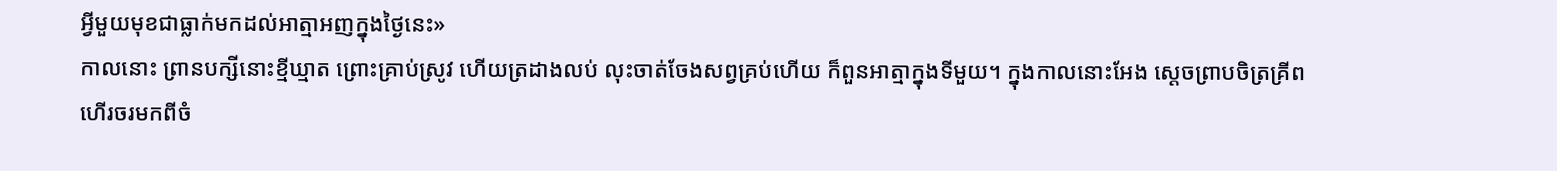អ្វីមួយមុខជាធ្លាក់មកដល់អាត្មាអញក្នុងថ្ងៃនេះ»
កាលនោះ ព្រានបក្សីនោះខ្មីឃ្មាត ព្រោះគ្រាប់ស្រូវ ហើយត្រដាងលប់ លុះចាត់ចែងសព្វគ្រប់ហើយ ក៏ពួនអាត្មាក្នុងទីមួយ។ ក្នុងកាលនោះអែង ស្ដេចព្រាបចិត្រគ្រីព ហើរចរមកពីចំ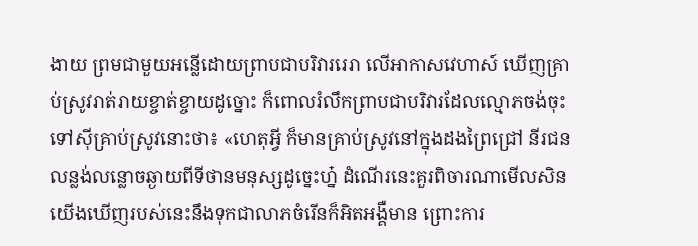ងាយ ព្រមជាមួយអន្លើដោយព្រាបជាបរិវាររេរា លើអាកាសវេហាស៍ ឃើញគ្រាប់ស្រូវរាត់រាយខ្ចាត់ខ្ចាយដូច្នោះ ក៏ពោលរំលឹកព្រាបជាបរិវារដែលល្មោភចង់ចុះទៅស៊ីគ្រាប់ស្រូវនោះថា៖ «ហេតុអ្វី ក៏មានគ្រាប់ស្រូវនៅក្នុងដងព្រៃជ្រៅ នីរជនលន្លង់លន្លោចឆ្ងាយពីទីថានមនុស្សដូច្នេះហ្ន៎ ដំណើរនេះគួរពិចារណាមើលសិន យើងឃើញរបស់នេះនឹងទុកជាលាភចំរើនក៏អិតអង្គឺមាន ព្រោះការ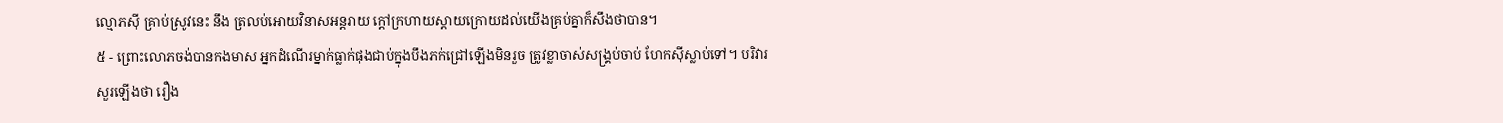ល្មោភស៊ី គ្រាប់ស្រូវនេះ នឹង ត្រលប់អោយវិនាសអន្ដរាយ ក្ដៅក្រហាយស្ដាយក្រោយដល់យើងគ្រប់គ្នាក៏សឹងថាបាន។
៥ - ព្រោះលោភចង់បានកងមាស អ្នកដំណើរម្នាក់ធ្លាក់ផុងជាប់ក្នុងបឹងភក់ជ្រៅឡើងមិនរួច ត្រូវខ្លាចាស់សង្រ្គប់ចាប់ ហែកស៊ីស្លាប់ទៅ។ បរិវារសួរឡើងថា រឿង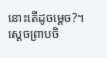នោះតើដូចម្ដេច?។ ស្ដេចព្រាបចិ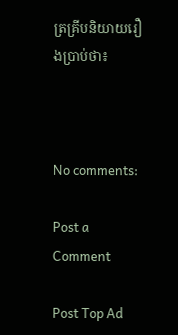ត្រគ្រីបនិយាយរឿងប្រាប់ថា៖



No comments:

Post a Comment

Post Top Ad